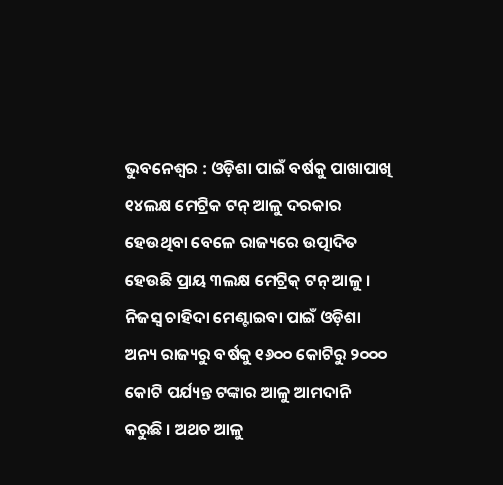ଭୁବନେଶ୍ୱର : ଓଡ଼ିଶା ପାଇଁ ବର୍ଷକୁ ପାଖାପାଖି ୧୪ଲକ୍ଷ ମେଟ୍ରିକ ଟନ୍ ଆଳୁ ଦରକାର ହେଉଥିବା ବେଳେ ରାଜ୍ୟରେ ଉତ୍ପାଦିତ ହେଉଛି ପ୍ରାୟ ୩ଲକ୍ଷ ମେଟ୍ରିକ୍ ଟନ୍ ଆଳୁ । ନିଜସ୍ୱ ଚାହିଦା ମେଣ୍ଟାଇବା ପାଇଁ ଓଡ଼ିଶା ଅନ୍ୟ ରାଜ୍ୟରୁ ବର୍ଷକୁ ୧୬୦୦ କୋଟିରୁ ୨୦୦୦ କୋଟି ପର୍ଯ୍ୟନ୍ତ ଟଙ୍କାର ଆଳୁ ଆମଦାନି କରୁଛି । ଅଥଚ ଆଳୁ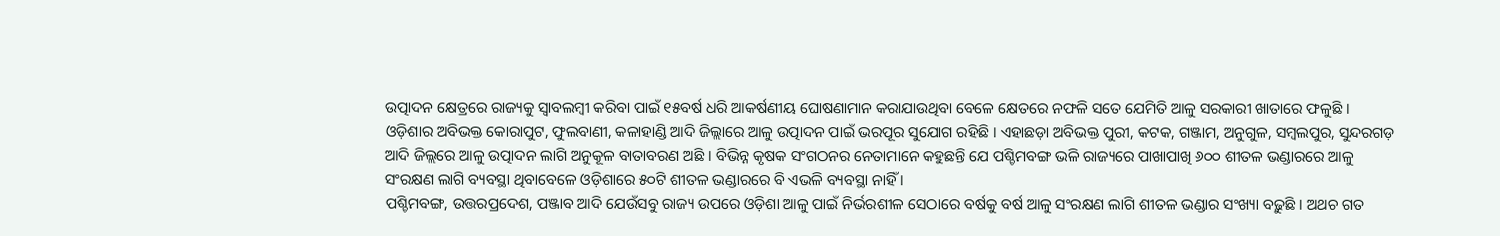ଉତ୍ପାଦନ କ୍ଷେତ୍ରରେ ରାଜ୍ୟକୁ ସ୍ୱାବଲମ୍ବୀ କରିବା ପାଇଁ ୧୫ବର୍ଷ ଧରି ଆକର୍ଷଣୀୟ ଘୋଷଣାମାନ କରାଯାଉଥିବା ବେଳେ କ୍ଷେତରେ ନଫଳି ସତେ ଯେମିତି ଆଳୁ ସରକାରୀ ଖାତାରେ ଫଳୁଛି ।
ଓଡ଼ିଶାର ଅବିଭକ୍ତ କୋରାପୁଟ, ଫୁଲବାଣୀ, କଳାହାଣ୍ଡି ଆଦି ଜିଲ୍ଲାରେ ଆଳୁ ଉତ୍ପାଦନ ପାଇଁ ଭରପୂର ସୁଯୋଗ ରହିଛି । ଏହାଛଡ଼ା ଅବିଭକ୍ତ ପୁରୀ, କଟକ, ଗଞ୍ଜାମ, ଅନୁଗୁଳ, ସମ୍ବଲପୁର, ସୁନ୍ଦରଗଡ଼ ଆଦି ଜିଲ୍ଲରେ ଆଳୁ ଉତ୍ପାଦନ ଲାଗି ଅନୁକୂଳ ବାତାବରଣ ଅଛି । ବିଭିନ୍ନ କୃଷକ ସଂଗଠନର ନେତାମାନେ କହୁଛନ୍ତି ଯେ ପଶ୍ଚିମବଙ୍ଗ ଭଳି ରାଜ୍ୟରେ ପାଖାପାଖି ୬୦୦ ଶୀତଳ ଭଣ୍ଡାରରେ ଆଳୁ ସଂରକ୍ଷଣ ଲାଗି ବ୍ୟବସ୍ଥା ଥିବାବେଳେ ଓଡ଼ିଶାରେ ୫୦ଟି ଶୀତଳ ଭଣ୍ଡାରରେ ବି ଏଭଳି ବ୍ୟବସ୍ଥା ନାହିଁ ।
ପଶ୍ଚିମବଙ୍ଗ, ଉତ୍ତରପ୍ରଦେଶ, ପଞ୍ଜାବ ଆଦି ଯେଉଁସବୁ ରାଜ୍ୟ ଉପରେ ଓଡ଼ିଶା ଆଳୁ ପାଇଁ ନିର୍ଭରଶୀଳ ସେଠାରେ ବର୍ଷକୁ ବର୍ଷ ଆଳୁ ସଂରକ୍ଷଣ ଲାଗି ଶୀତଳ ଭଣ୍ଡାର ସଂଖ୍ୟା ବଢ଼ୁଛି । ଅଥଚ ଗତ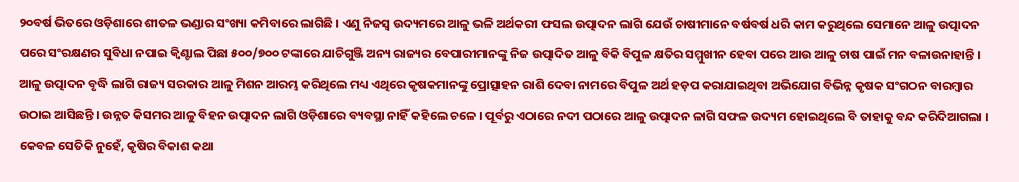୨୦ବର୍ଷ ଭିତରେ ଓଡ଼ିଶାରେ ଶୀତଳ ଭଣ୍ଡାର ସଂଖ୍ୟା କମିବାରେ ଲାଗିଛି । ଏଣୁ ନିଜସ୍ୱ ଉଦ୍ୟମରେ ଆଳୁ ଭଳି ଅର୍ଥକରୀ ଫସଲ ଉତ୍ପାଦନ ଲାଗି ଯେଉଁ ଚାଷୀମାନେ ବର୍ଷବର୍ଷ ଧରି କାମ କରୁଥିଲେ ସେମାନେ ଆଳୁ ଉତ୍ପାଦନ ପରେ ସଂରକ୍ଷଣର ସୁବିଧା ନପାଇ କ୍ୱିଣ୍ଟାଲ ପିଛା ୫୦୦/୭୦୦ ଟଙ୍କାରେ ଯାଚିଗୁଞ୍ଜି ଅନ୍ୟ ରାଜ୍ୟର ବେପାରୀମାନଙ୍କୁ ନିଜ ଉତ୍ପାଦିତ ଆଳୁ ବିକି ବିପୁଳ କ୍ଷତିର ସମ୍ମୁଖୀନ ହେବା ପରେ ଆଉ ଆଳୁ ଚାଷ ପାଇଁ ମନ ବଳାଉନାହାନ୍ତି ।
ଆଳୁ ଉତ୍ପାଦନ ବୃଦ୍ଧି ଲାଗି ରାଜ୍ୟ ସରକାର ଆଳୁ ମିଶନ ଆରମ୍ଭ କରିଥିଲେ ମଧ୍ୟ ଏଥିରେ କୃଷକମାନଙ୍କୁ ପ୍ରୋତ୍ସାହନ ରାଶି ଦେବା ନାମରେ ବିପୁଳ ଅର୍ଥ ହଡ଼ପ କରାଯାଇଥିବା ଅଭିଯୋଗ ବିଭିନ୍ନ କୃଷକ ସଂଗଠନ ବାରମ୍ବାର ଉଠାଇ ଆସିଛନ୍ତି । ଉନ୍ନତ କିସମର ଆଳୁ ବିହନ ଉତ୍ପାଦନ ଲାଗି ଓଡ଼ିଶାରେ ବ୍ୟବସ୍ଥା ନାହିଁ କହିଲେ ଚଳେ । ପୂର୍ବରୁ ଏଠାରେ ନଦୀ ପଠାରେ ଆଳୁ ଉତ୍ପାଦନ ଳାଗି ସଫଳ ଉଦ୍ୟମ ହୋଇଥିଲେ ବି ତାହାକୁ ବନ୍ଦ କରିଦିଆଗଲା । କେବଳ ସେତିକି ନୁହେଁ, କୃଷିର ବିକାଶ କଥା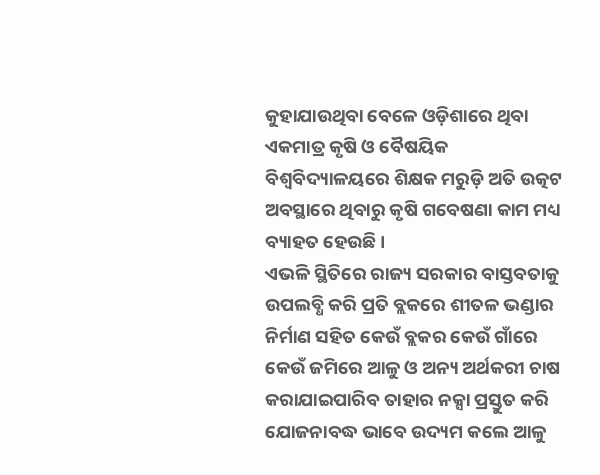କୁହାଯାଉଥିବା ବେଳେ ଓଡ଼ିଶାରେ ଥିବା ଏକମାତ୍ର କୃଷି ଓ ବୈଷୟିକ ବିଶ୍ୱବିଦ୍ୟାଳୟରେ ଶିକ୍ଷକ ମରୁଡ଼ି ଅତି ଉତ୍କଟ ଅବସ୍ଥାରେ ଥିବାରୁ କୃଷି ଗବେଷଣା କାମ ମଧ୍ୟ ବ୍ୟାହତ ହେଉଛି ।
ଏଭଳି ସ୍ଥିତିରେ ରାଜ୍ୟ ସରକାର ବାସ୍ତବତାକୁ ଉପଲବ୍ଧି କରି ପ୍ରତି ବ୍ଲକରେ ଶୀତଳ ଭଣ୍ଡାର ନିର୍ମାଣ ସହିତ କେଉଁ ବ୍ଲକର କେଉଁ ଗାଁରେ କେଉଁ ଜମିରେ ଆଳୁ ଓ ଅନ୍ୟ ଅର୍ଥକରୀ ଚାଷ କରାଯାଇପାରିବ ତାହାର ନକ୍ସା ପ୍ରସ୍ତୁତ କରି ଯୋଜନାବଦ୍ଧ ଭାବେ ଉଦ୍ୟମ କଲେ ଆଳୁ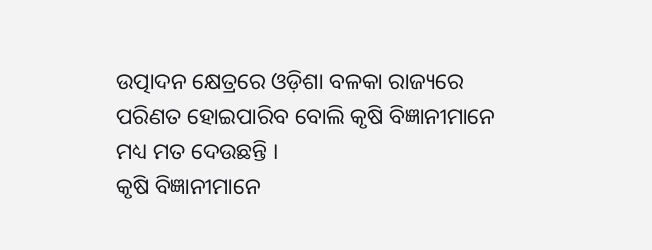ଉତ୍ପାଦନ କ୍ଷେତ୍ରରେ ଓଡ଼ିଶା ବଳକା ରାଜ୍ୟରେ ପରିଣତ ହୋଇପାରିବ ବୋଲି କୃଷି ବିଜ୍ଞାନୀମାନେ ମଧ୍ୟ ମତ ଦେଉଛନ୍ତି ।
କୃଷି ବିଜ୍ଞାନୀମାନେ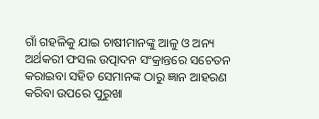ଗାଁ ଗହଳିକୁ ଯାଇ ଚାଷୀମାନଙ୍କୁ ଆଳୁ ଓ ଅନ୍ୟ ଅର୍ଥକରୀ ଫସଲ ଉତ୍ପାଦନ ସଂକ୍ରାନ୍ତରେ ସଚେତନ କରାଇବା ସହିତ ସେମାନଙ୍କ ଠାରୁ ଜ୍ଞାନ ଆହରଣ କରିବା ଉପରେ ପୁରୁଖା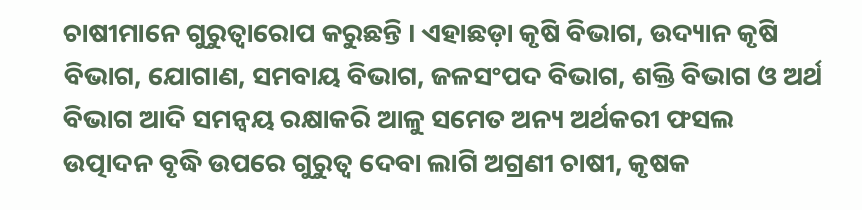ଚାଷୀମାନେ ଗୁରୁତ୍ୱାରୋପ କରୁଛନ୍ତି । ଏହାଛଡ଼ା କୃଷି ବିଭାଗ, ଉଦ୍ୟାନ କୃଷି ବିଭାଗ, ଯୋଗାଣ, ସମବାୟ ବିଭାଗ, ଜଳସଂପଦ ବିଭାଗ, ଶକ୍ତି ବିଭାଗ ଓ ଅର୍ଥ ବିଭାଗ ଆଦି ସମନ୍ୱୟ ରକ୍ଷାକରି ଆଳୁ ସମେତ ଅନ୍ୟ ଅର୍ଥକରୀ ଫସଲ ଉତ୍ପାଦନ ବୃଦ୍ଧି ଉପରେ ଗୁରୁତ୍ୱ ଦେବା ଲାଗି ଅଗ୍ରଣୀ ଚାଷୀ, କୃଷକ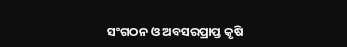ସଂଗଠନ ଓ ଅବସରପ୍ରାପ୍ତ କୃଷି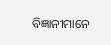ବିଜ୍ଞାନୀମାନେ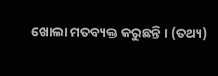ଖୋଲା ମତବ୍ୟକ୍ତ କରୁଛନ୍ତି । (ତଥ୍ୟ)